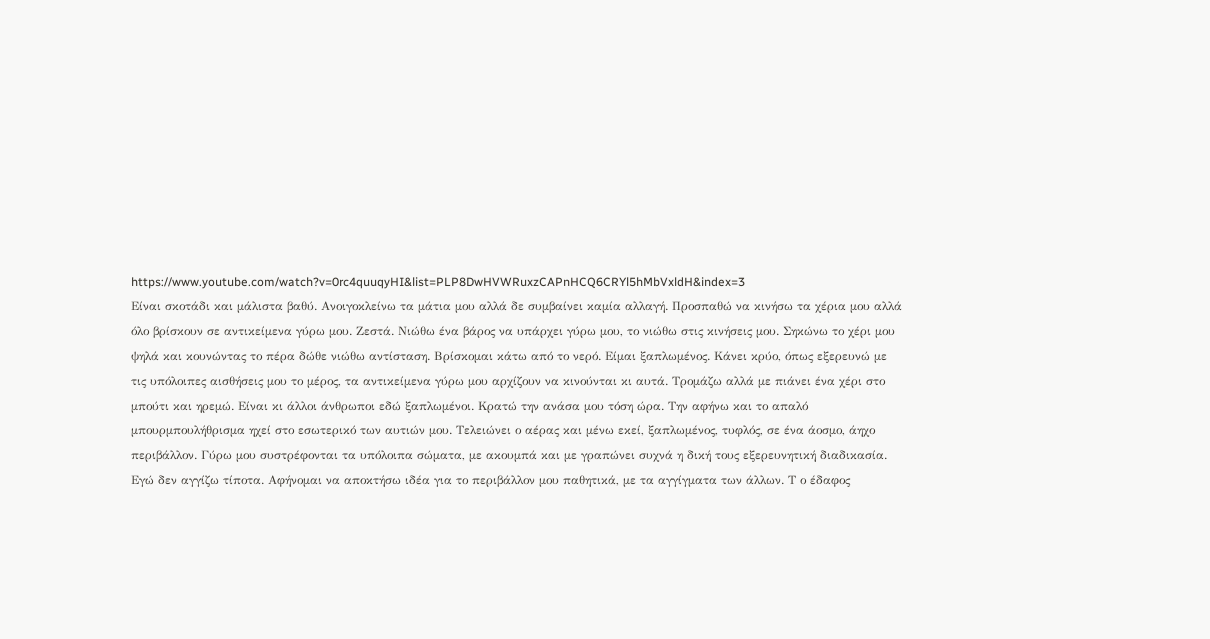https://www.youtube.com/watch?v=0rc4quuqyHI&list=PLP8DwHVWRuxzCAPnHCQ6CRYl5hMbVxldH&index=3
Είναι σκοτάδι και μάλιστα βαθύ. Ανοιγοκλείνω τα μάτια μου αλλά δε συμβαίνει καμία αλλαγή. Προσπαθώ να κινήσω τα χέρια μου αλλά όλο βρίσκουν σε αντικείμενα γύρω μου. Ζεστά. Νιώθω ένα βάρος να υπάρχει γύρω μου, το νιώθω στις κινήσεις μου. Σηκώνω το χέρι μου ψηλά και κουνώντας το πέρα δώθε νιώθω αντίσταση. Βρίσκομαι κάτω από το νερό. Είμαι ξαπλωμένος. Κάνει κρύο, όπως εξερευνώ με τις υπόλοιπες αισθήσεις μου το μέρος, τα αντικείμενα γύρω μου αρχίζουν να κινούνται κι αυτά. Τρομάζω αλλά με πιάνει ένα χέρι στο μπούτι και ηρεμώ. Είναι κι άλλοι άνθρωποι εδώ ξαπλωμένοι. Κρατώ την ανάσα μου τόση ώρα. Την αφήνω και το απαλό μπουρμπουλήθρισμα ηχεί στο εσωτερικό των αυτιών μου. Τελειώνει ο αέρας και μένω εκεί, ξαπλωμένος, τυφλός, σε ένα άοσμο, άηχο περιβάλλον. Γύρω μου συστρέφονται τα υπόλοιπα σώματα, με ακουμπά και με γραπώνει συχνά η δική τους εξερευνητική διαδικασία. Εγώ δεν αγγίζω τίποτα. Αφήνομαι να αποκτήσω ιδέα για το περιβάλλον μου παθητικά, με τα αγγίγματα των άλλων. Τ ο έδαφος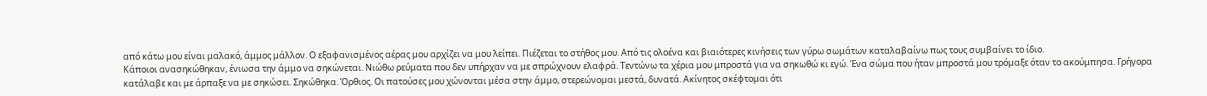από κάτω μου είναι μαλακό, άμμος μάλλον. Ο εξαφανισμένος αέρας μου αρχίζει να μου λείπει. Πιέζεται το στήθος μου. Από τις ολοένα και βιαιότερες κινήσεις των γύρω σωμάτων καταλαβαίνω πως τους συμβαίνει το ίδιο.
Κάποιοι ανασηκώθηκαν, ένιωσα την άμμο να σηκώνεται. Νιώθω ρεύματα που δεν υπήρχαν να με σπρώχνουν ελαφρά. Τεντώνω τα χέρια μου μπροστά για να σηκωθώ κι εγώ. Ένα σώμα που ήταν μπροστά μου τρόμαξε όταν το ακούμπησα. Γρήγορα κατάλαβε και με άρπαξε να με σηκώσει. Σηκώθηκα. Όρθιος. Οι πατούσες μου χώνονται μέσα στην άμμο, στερεώνομαι μεστά, δυνατά. Ακίνητος σκέφτομαι ότι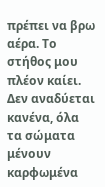πρέπει να βρω αέρα. Το στήθος μου πλέον καίει. Δεν αναδύεται κανένα, όλα τα σώματα μένουν καρφωμένα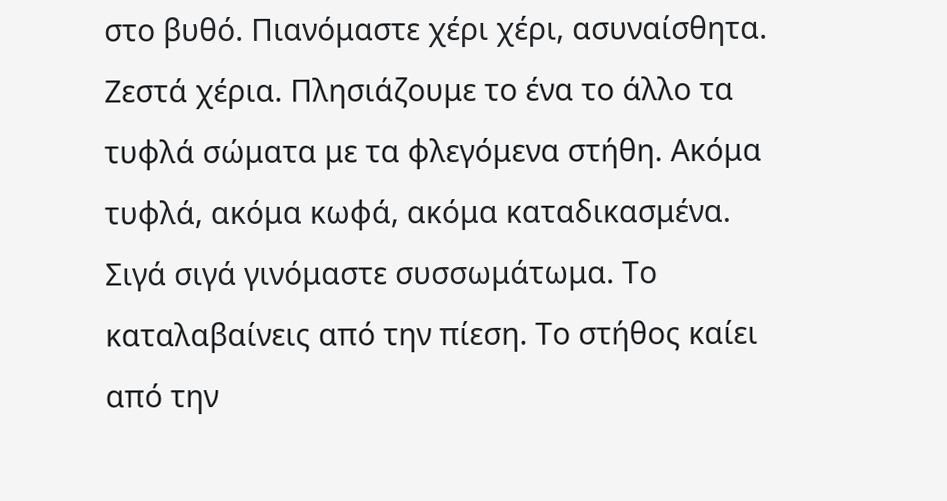στο βυθό. Πιανόμαστε χέρι χέρι, ασυναίσθητα. Ζεστά χέρια. Πλησιάζουμε το ένα το άλλο τα τυφλά σώματα με τα φλεγόμενα στήθη. Ακόμα τυφλά, ακόμα κωφά, ακόμα καταδικασμένα.
Σιγά σιγά γινόμαστε συσσωμάτωμα. Το καταλαβαίνεις από την πίεση. Το στήθος καίει από την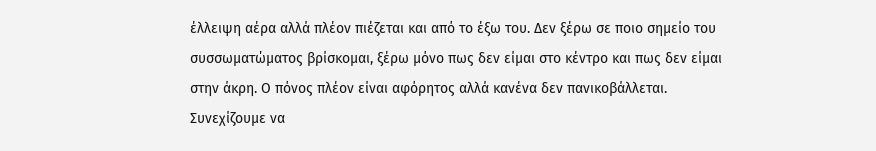έλλειψη αέρα αλλά πλέον πιέζεται και από το έξω του. Δεν ξέρω σε ποιο σημείο του συσσωματώματος βρίσκομαι, ξέρω μόνο πως δεν είμαι στο κέντρο και πως δεν είμαι στην άκρη. Ο πόνος πλέον είναι αφόρητος αλλά κανένα δεν πανικοβάλλεται. Συνεχίζουμε να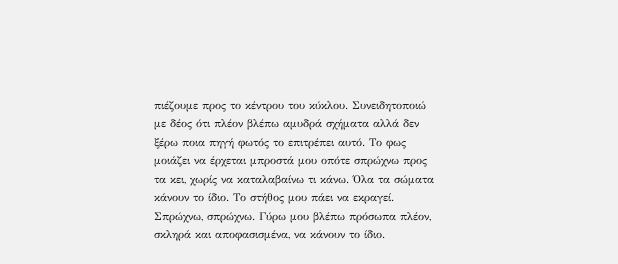πιέζουμε προς το κέντρου του κύκλου. Συνειδητοποιώ με δέος ότι πλέον βλέπω αμυδρά σχήματα αλλά δεν ξέρω ποια πηγή φωτός το επιτρέπει αυτό. Το φως μοιάζει να έρχεται μπροστά μου οπότε σπρώχνω προς τα κει, χωρίς να καταλαβαίνω τι κάνω. Όλα τα σώματα κάνουν το ίδιο. Το στήθος μου πάει να εκραγεί. Σπρώχνω, σπρώχνω. Γύρω μου βλέπω πρόσωπα πλέον, σκληρά και αποφασισμένα, να κάνουν το ίδιο.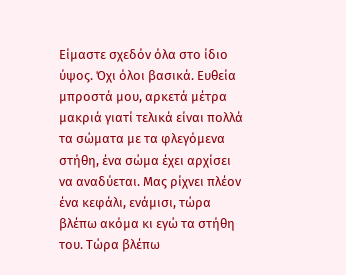Είμαστε σχεδόν όλα στο ίδιο ύψος. Όχι όλοι βασικά. Ευθεία μπροστά μου, αρκετά μέτρα μακριά γιατί τελικά είναι πολλά τα σώματα με τα φλεγόμενα στήθη, ένα σώμα έχει αρχίσει να αναδύεται. Μας ρίχνει πλέον ένα κεφάλι, ενάμισι, τώρα βλέπω ακόμα κι εγώ τα στήθη του. Τώρα βλέπω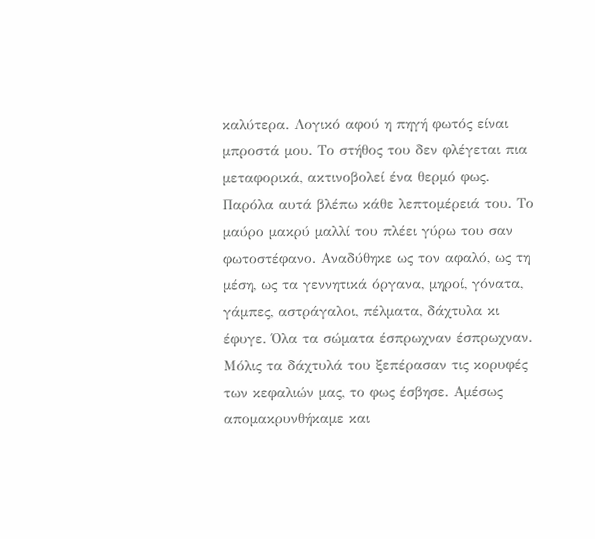καλύτερα. Λογικό αφού η πηγή φωτός είναι μπροστά μου. Το στήθος του δεν φλέγεται πια μεταφορικά, ακτινοβολεί ένα θερμό φως. Παρόλα αυτά βλέπω κάθε λεπτομέρειά του. Το μαύρο μακρύ μαλλί του πλέει γύρω του σαν φωτοστέφανο. Αναδύθηκε ως τον αφαλό, ως τη μέση, ως τα γεννητικά όργανα, μηροί, γόνατα, γάμπες, αστράγαλοι, πέλματα, δάχτυλα κι έφυγε. Όλα τα σώματα έσπρωχναν έσπρωχναν. Μόλις τα δάχτυλά του ξεπέρασαν τις κορυφές των κεφαλιών μας, το φως έσβησε. Αμέσως απομακρυνθήκαμε και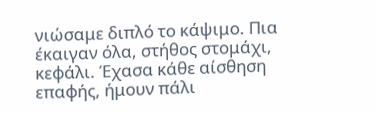νιώσαμε διπλό το κάψιμο. Πια έκαιγαν όλα, στήθος στομάχι, κεφάλι. Έχασα κάθε αίσθηση επαφής, ήμουν πάλι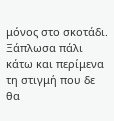μόνος στο σκοτάδι. Ξάπλωσα πάλι κάτω και περίμενα τη στιγμή που δε θα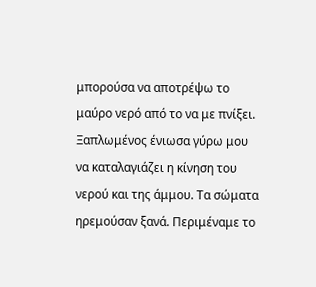μπορούσα να αποτρέψω το μαύρο νερό από το να με πνίξει. Ξαπλωμένος ένιωσα γύρω μου να καταλαγιάζει η κίνηση του νερού και της άμμου. Τα σώματα ηρεμούσαν ξανά. Περιμέναμε το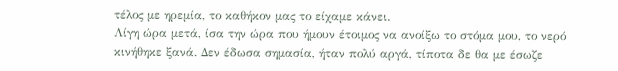τέλος με ηρεμία, το καθήκον μας το είχαμε κάνει.
Λίγη ώρα μετά, ίσα την ώρα που ήμουν έτοιμος να ανοίξω το στόμα μου, το νερό κινήθηκε ξανά. Δεν έδωσα σημασία, ήταν πολύ αργά, τίποτα δε θα με έσωζε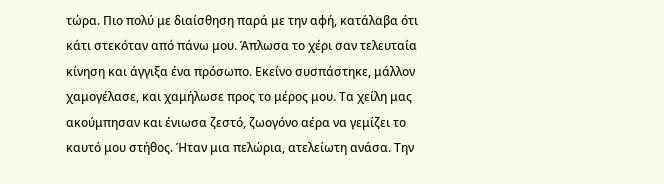τώρα. Πιο πολύ με διαίσθηση παρά με την αφή, κατάλαβα ότι κάτι στεκόταν από πάνω μου. Άπλωσα το χέρι σαν τελευταία κίνηση και άγγιξα ένα πρόσωπο. Εκείνο συσπάστηκε, μάλλον χαμογέλασε, και χαμήλωσε προς το μέρος μου. Τα χείλη μας ακούμπησαν και ένιωσα ζεστό, ζωογόνο αέρα να γεμίζει το καυτό μου στήθος. Ήταν μια πελώρια, ατελείωτη ανάσα. Την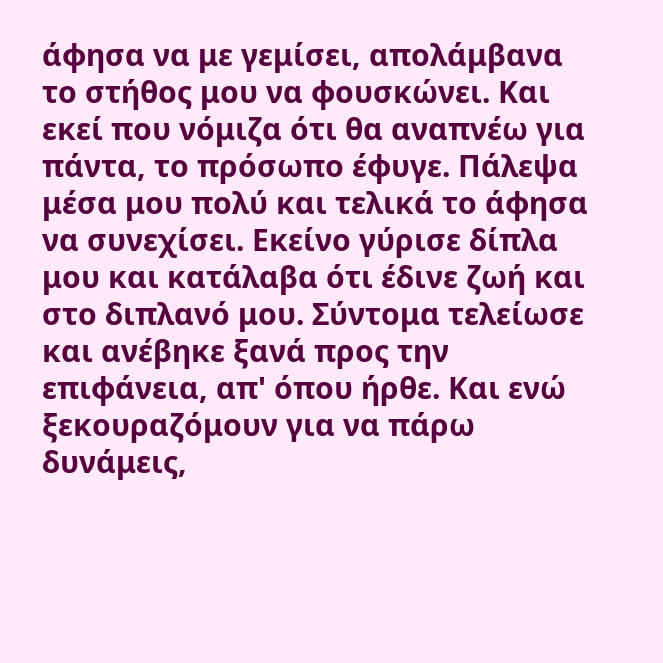άφησα να με γεμίσει, απολάμβανα το στήθος μου να φουσκώνει. Και εκεί που νόμιζα ότι θα αναπνέω για πάντα, το πρόσωπο έφυγε. Πάλεψα μέσα μου πολύ και τελικά το άφησα να συνεχίσει. Εκείνο γύρισε δίπλα μου και κατάλαβα ότι έδινε ζωή και στο διπλανό μου. Σύντομα τελείωσε και ανέβηκε ξανά προς την επιφάνεια, απ' όπου ήρθε. Και ενώ ξεκουραζόμουν για να πάρω δυνάμεις,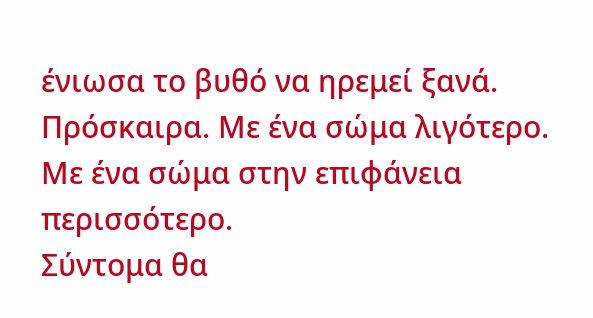ένιωσα το βυθό να ηρεμεί ξανά. Πρόσκαιρα. Με ένα σώμα λιγότερο. Με ένα σώμα στην επιφάνεια περισσότερο.
Σύντομα θα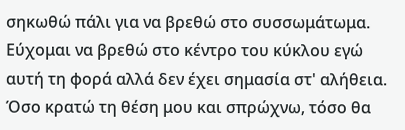σηκωθώ πάλι για να βρεθώ στο συσσωμάτωμα. Εύχομαι να βρεθώ στο κέντρο του κύκλου εγώ αυτή τη φορά αλλά δεν έχει σημασία στ' αλήθεια. Όσο κρατώ τη θέση μου και σπρώχνω, τόσο θα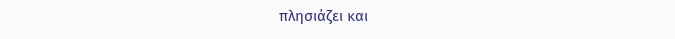πλησιάζει και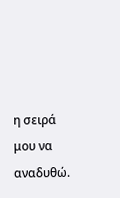η σειρά μου να αναδυθώ.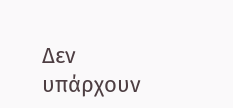Δεν υπάρχουν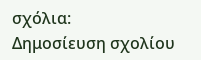σχόλια:
Δημοσίευση σχολίου